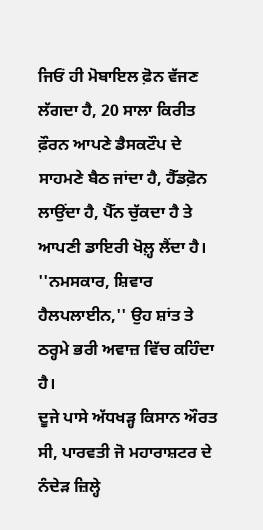ਜਿਓਂ ਹੀ ਮੋਬਾਇਲ ਫ਼ੋਨ ਵੱਜਣ ਲੱਗਦਾ ਹੈ, 20 ਸਾਲਾ ਕਿਰੀਤ ਫ਼ੌਰਨ ਆਪਣੇ ਡੈਸਕਟੌਪ ਦੇ ਸਾਹਮਣੇ ਬੈਠ ਜਾਂਦਾ ਹੈ, ਹੈੱਡਫ਼ੋਨ ਲਾਉਂਦਾ ਹੈ, ਪੈੱਨ ਚੁੱਕਦਾ ਹੈ ਤੇ ਆਪਣੀ ਡਾਇਰੀ ਖੋਲ਼੍ਹ ਲੈਂਦਾ ਹੈ।
''ਨਮਸਕਾਰ, ਸ਼ਿਵਾਰ ਹੈਲਪਲਾਈਨ,'' ਉਹ ਸ਼ਾਂਤ ਤੇ ਠਰ੍ਹਮੇ ਭਰੀ ਅਵਾਜ਼ ਵਿੱਚ ਕਹਿੰਦਾ ਹੈ।
ਦੂਜੇ ਪਾਸੇ ਅੱਧਖੜ੍ਹ ਕਿਸਾਨ ਔਰਤ ਸੀ, ਪਾਰਵਤੀ ਜੋ ਮਹਾਰਾਸ਼ਟਰ ਦੇ ਨੰਦੇੜ ਜ਼ਿਲ੍ਹੇ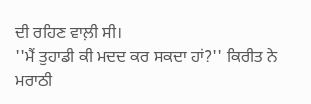ਦੀ ਰਹਿਣ ਵਾਲ਼ੀ ਸੀ।
''ਮੈਂ ਤੁਹਾਡੀ ਕੀ ਮਦਦ ਕਰ ਸਕਦਾ ਹਾਂ?'' ਕਿਰੀਤ ਨੇ ਮਰਾਠੀ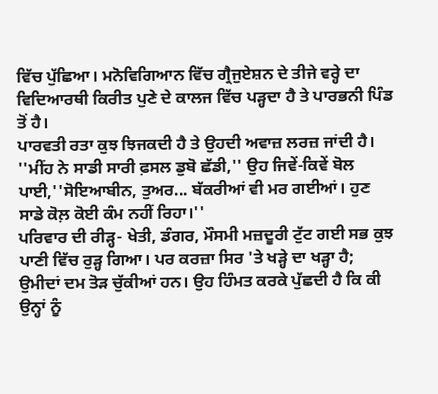ਵਿੱਚ ਪੁੱਛਿਆ। ਮਨੋਵਿਗਿਆਨ ਵਿੱਚ ਗ੍ਰੈਜੁਏਸ਼ਨ ਦੇ ਤੀਜੇ ਵਰ੍ਹੇ ਦਾ ਵਿਦਿਆਰਥੀ ਕਿਰੀਤ ਪੁਣੇ ਦੇ ਕਾਲਜ ਵਿੱਚ ਪੜ੍ਹਦਾ ਹੈ ਤੇ ਪਾਰਭਨੀ ਪਿੰਡ ਤੋਂ ਹੈ।
ਪਾਰਵਤੀ ਰਤਾ ਕੁਝ ਝਿਜਕਦੀ ਹੈ ਤੇ ਉਹਦੀ ਅਵਾਜ਼ ਲਰਜ਼ ਜਾਂਦੀ ਹੈ।
''ਮੀਂਹ ਨੇ ਸਾਡੀ ਸਾਰੀ ਫ਼ਸਲ ਡੁਬੋ ਛੱਡੀ,'' ਉਹ ਜਿਵੇਂ-ਕਿਵੇਂ ਬੋਲ ਪਾਈ,''ਸੋਇਆਬੀਨ, ਤੁਅਰ... ਬੱਕਰੀਆਂ ਵੀ ਮਰ ਗਈਆਂ। ਹੁਣ ਸਾਡੇ ਕੋਲ਼ ਕੋਈ ਕੰਮ ਨਹੀਂ ਰਿਹਾ।''
ਪਰਿਵਾਰ ਦੀ ਰੀੜ੍ਹ- ਖੇਤੀ, ਡੰਗਰ, ਮੌਸਮੀ ਮਜ਼ਦੂਰੀ ਟੁੱਟ ਗਈ ਸਭ ਕੁਝ ਪਾਣੀ ਵਿੱਚ ਰੁੜ੍ਹ ਗਿਆ। ਪਰ ਕਰਜ਼ਾ ਸਿਰ 'ਤੇ ਖੜ੍ਹੇ ਦਾ ਖੜ੍ਹਾ ਹੈ; ਉਮੀਦਾਂ ਦਮ ਤੋੜ ਚੁੱਕੀਆਂ ਹਨ। ਉਹ ਹਿੰਮਤ ਕਰਕੇ ਪੁੱਛਦੀ ਹੈ ਕਿ ਕੀ ਉਨ੍ਹਾਂ ਨੂੰ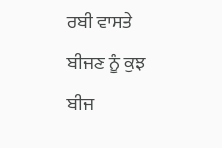ਰਬੀ ਵਾਸਤੇ ਬੀਜਣ ਨੂੰ ਕੁਝ ਬੀਜ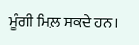ਮੂੰਗੀ ਮਿਲ਼ ਸਕਦੇ ਹਨ।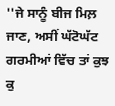''ਜੇ ਸਾਨੂੰ ਬੀਜ ਮਿਲ਼ ਜਾਣ, ਅਸੀਂ ਘੱਟੋਘੱਟ ਗਰਮੀਆਂ ਵਿੱਚ ਤਾਂ ਕੁਝ ਕੁ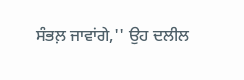ਸੰਭਲ਼ ਜਾਵਾਂਗੇ,'' ਉਹ ਦਲੀਲ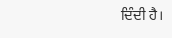ਦਿੰਦੀ ਹੈ।